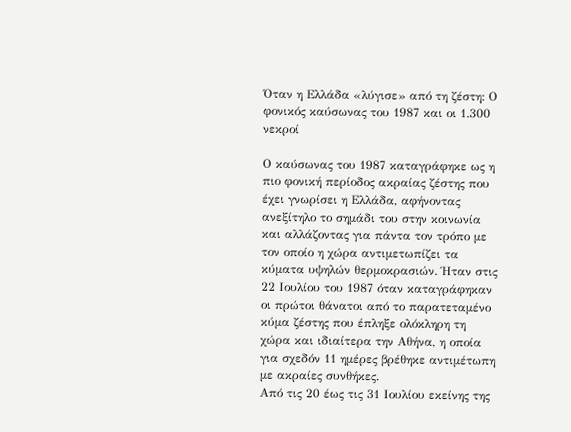Όταν η Ελλάδα «λύγισε» από τη ζέστη: Ο φονικός καύσωνας του 1987 και οι 1.300 νεκροί

Ο καύσωνας του 1987 καταγράφηκε ως η πιο φονική περίοδος ακραίας ζέστης που έχει γνωρίσει η Ελλάδα, αφήνοντας ανεξίτηλο το σημάδι του στην κοινωνία και αλλάζοντας για πάντα τον τρόπο με τον οποίο η χώρα αντιμετωπίζει τα κύματα υψηλών θερμοκρασιών. Ήταν στις 22 Ιουλίου του 1987 όταν καταγράφηκαν οι πρώτοι θάνατοι από το παρατεταμένο κύμα ζέστης που έπληξε ολόκληρη τη χώρα και ιδιαίτερα την Αθήνα, η οποία για σχεδόν 11 ημέρες βρέθηκε αντιμέτωπη με ακραίες συνθήκες.
Από τις 20 έως τις 31 Ιουλίου εκείνης της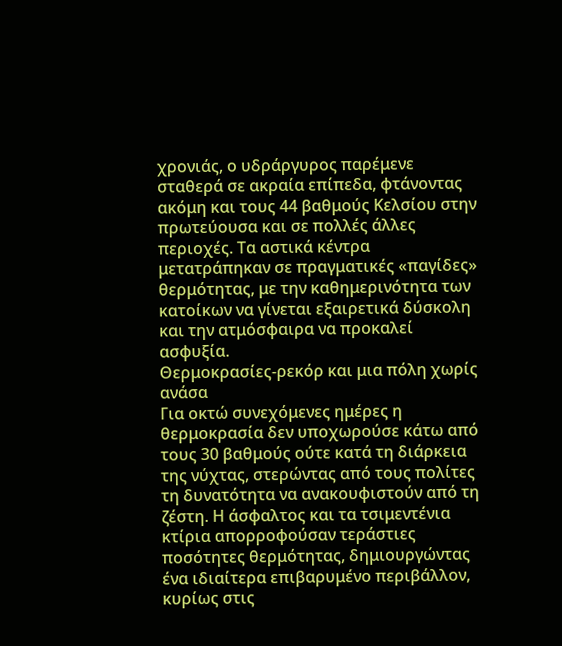χρονιάς, ο υδράργυρος παρέμενε σταθερά σε ακραία επίπεδα, φτάνοντας ακόμη και τους 44 βαθμούς Κελσίου στην πρωτεύουσα και σε πολλές άλλες περιοχές. Τα αστικά κέντρα μετατράπηκαν σε πραγματικές «παγίδες» θερμότητας, με την καθημερινότητα των κατοίκων να γίνεται εξαιρετικά δύσκολη και την ατμόσφαιρα να προκαλεί ασφυξία.
Θερμοκρασίες-ρεκόρ και μια πόλη χωρίς ανάσα
Για οκτώ συνεχόμενες ημέρες η θερμοκρασία δεν υποχωρούσε κάτω από τους 30 βαθμούς ούτε κατά τη διάρκεια της νύχτας, στερώντας από τους πολίτες τη δυνατότητα να ανακουφιστούν από τη ζέστη. Η άσφαλτος και τα τσιμεντένια κτίρια απορροφούσαν τεράστιες ποσότητες θερμότητας, δημιουργώντας ένα ιδιαίτερα επιβαρυμένο περιβάλλον, κυρίως στις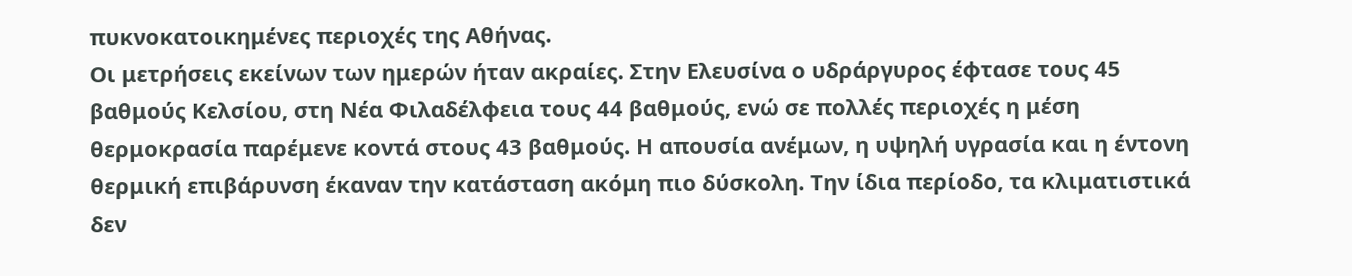πυκνοκατοικημένες περιοχές της Αθήνας.
Οι μετρήσεις εκείνων των ημερών ήταν ακραίες. Στην Ελευσίνα ο υδράργυρος έφτασε τους 45 βαθμούς Κελσίου, στη Νέα Φιλαδέλφεια τους 44 βαθμούς, ενώ σε πολλές περιοχές η μέση θερμοκρασία παρέμενε κοντά στους 43 βαθμούς. Η απουσία ανέμων, η υψηλή υγρασία και η έντονη θερμική επιβάρυνση έκαναν την κατάσταση ακόμη πιο δύσκολη. Την ίδια περίοδο, τα κλιματιστικά δεν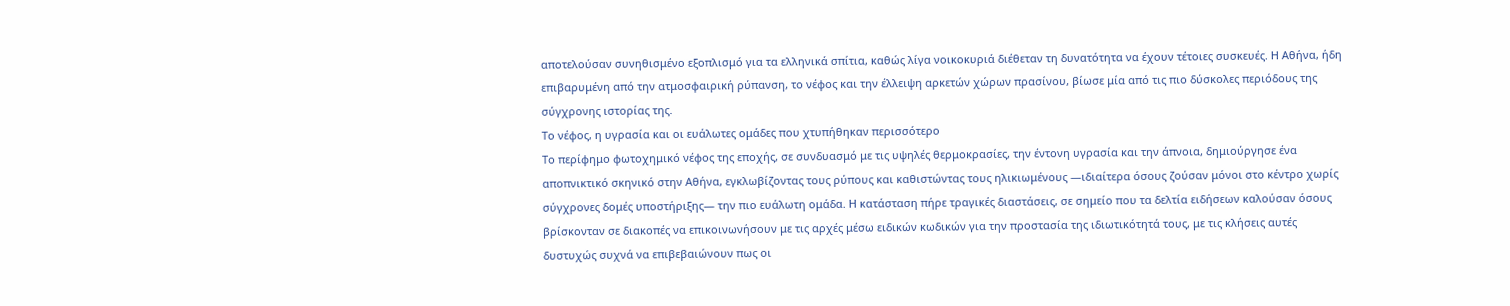αποτελούσαν συνηθισμένο εξοπλισμό για τα ελληνικά σπίτια, καθώς λίγα νοικοκυριά διέθεταν τη δυνατότητα να έχουν τέτοιες συσκευές. Η Αθήνα, ήδη επιβαρυμένη από την ατμοσφαιρική ρύπανση, το νέφος και την έλλειψη αρκετών χώρων πρασίνου, βίωσε μία από τις πιο δύσκολες περιόδους της σύγχρονης ιστορίας της.
Το νέφος, η υγρασία και οι ευάλωτες ομάδες που χτυπήθηκαν περισσότερο
Το περίφημο φωτοχημικό νέφος της εποχής, σε συνδυασμό με τις υψηλές θερμοκρασίες, την έντονη υγρασία και την άπνοια, δημιούργησε ένα αποπνικτικό σκηνικό στην Αθήνα, εγκλωβίζοντας τους ρύπους και καθιστώντας τους ηλικιωμένους —ιδιαίτερα όσους ζούσαν μόνοι στο κέντρο χωρίς σύγχρονες δομές υποστήριξης— την πιο ευάλωτη ομάδα. Η κατάσταση πήρε τραγικές διαστάσεις, σε σημείο που τα δελτία ειδήσεων καλούσαν όσους βρίσκονταν σε διακοπές να επικοινωνήσουν με τις αρχές μέσω ειδικών κωδικών για την προστασία της ιδιωτικότητά τους, με τις κλήσεις αυτές δυστυχώς συχνά να επιβεβαιώνουν πως οι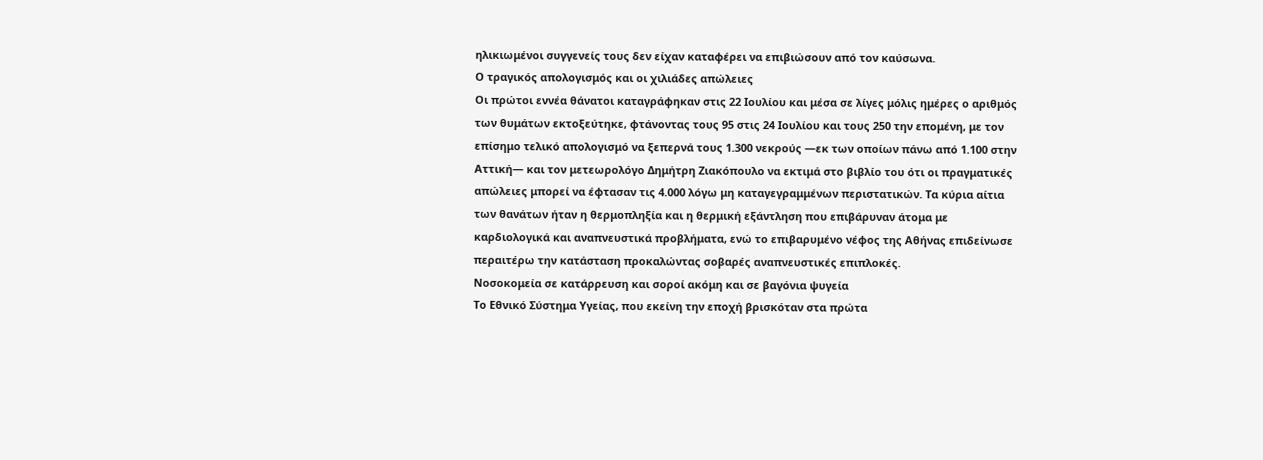ηλικιωμένοι συγγενείς τους δεν είχαν καταφέρει να επιβιώσουν από τον καύσωνα.
Ο τραγικός απολογισμός και οι χιλιάδες απώλειες
Οι πρώτοι εννέα θάνατοι καταγράφηκαν στις 22 Ιουλίου και μέσα σε λίγες μόλις ημέρες ο αριθμός των θυμάτων εκτοξεύτηκε, φτάνοντας τους 95 στις 24 Ιουλίου και τους 250 την επομένη, με τον επίσημο τελικό απολογισμό να ξεπερνά τους 1.300 νεκρούς —εκ των οποίων πάνω από 1.100 στην Αττική— και τον μετεωρολόγο Δημήτρη Ζιακόπουλο να εκτιμά στο βιβλίο του ότι οι πραγματικές απώλειες μπορεί να έφτασαν τις 4.000 λόγω μη καταγεγραμμένων περιστατικών. Τα κύρια αίτια των θανάτων ήταν η θερμοπληξία και η θερμική εξάντληση που επιβάρυναν άτομα με καρδιολογικά και αναπνευστικά προβλήματα, ενώ το επιβαρυμένο νέφος της Αθήνας επιδείνωσε περαιτέρω την κατάσταση προκαλώντας σοβαρές αναπνευστικές επιπλοκές.
Νοσοκομεία σε κατάρρευση και σοροί ακόμη και σε βαγόνια ψυγεία
Το Εθνικό Σύστημα Υγείας, που εκείνη την εποχή βρισκόταν στα πρώτα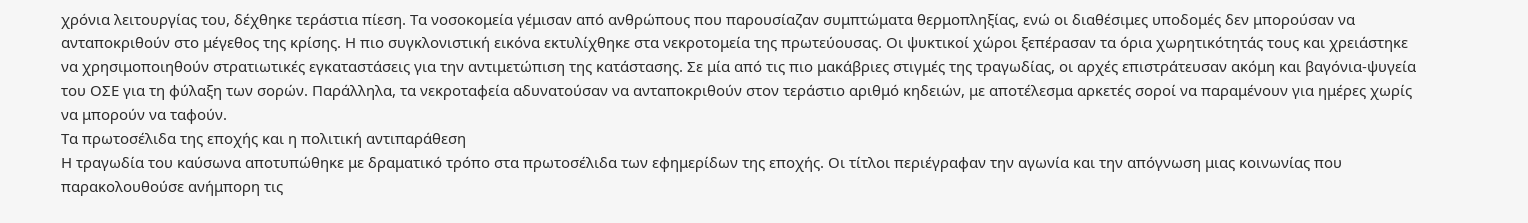χρόνια λειτουργίας του, δέχθηκε τεράστια πίεση. Τα νοσοκομεία γέμισαν από ανθρώπους που παρουσίαζαν συμπτώματα θερμοπληξίας, ενώ οι διαθέσιμες υποδομές δεν μπορούσαν να ανταποκριθούν στο μέγεθος της κρίσης. Η πιο συγκλονιστική εικόνα εκτυλίχθηκε στα νεκροτομεία της πρωτεύουσας. Οι ψυκτικοί χώροι ξεπέρασαν τα όρια χωρητικότητάς τους και χρειάστηκε να χρησιμοποιηθούν στρατιωτικές εγκαταστάσεις για την αντιμετώπιση της κατάστασης. Σε μία από τις πιο μακάβριες στιγμές της τραγωδίας, οι αρχές επιστράτευσαν ακόμη και βαγόνια-ψυγεία του ΟΣΕ για τη φύλαξη των σορών. Παράλληλα, τα νεκροταφεία αδυνατούσαν να ανταποκριθούν στον τεράστιο αριθμό κηδειών, με αποτέλεσμα αρκετές σοροί να παραμένουν για ημέρες χωρίς να μπορούν να ταφούν.
Τα πρωτοσέλιδα της εποχής και η πολιτική αντιπαράθεση
Η τραγωδία του καύσωνα αποτυπώθηκε με δραματικό τρόπο στα πρωτοσέλιδα των εφημερίδων της εποχής. Οι τίτλοι περιέγραφαν την αγωνία και την απόγνωση μιας κοινωνίας που παρακολουθούσε ανήμπορη τις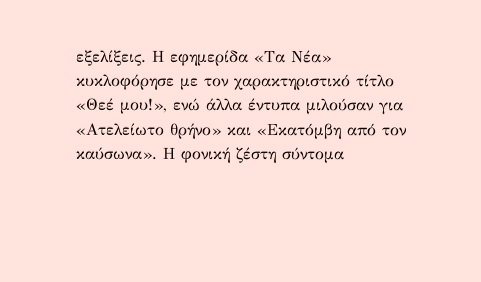εξελίξεις. Η εφημερίδα «Τα Νέα» κυκλοφόρησε με τον χαρακτηριστικό τίτλο «Θεέ μου!», ενώ άλλα έντυπα μιλούσαν για «Ατελείωτο θρήνο» και «Εκατόμβη από τον καύσωνα». Η φονική ζέστη σύντομα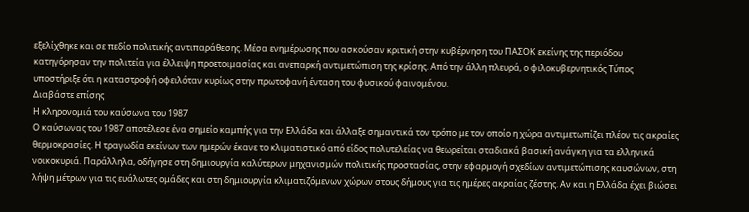εξελίχθηκε και σε πεδίο πολιτικής αντιπαράθεσης. Μέσα ενημέρωσης που ασκούσαν κριτική στην κυβέρνηση του ΠΑΣΟΚ εκείνης της περιόδου κατηγόρησαν την πολιτεία για έλλειψη προετοιμασίας και ανεπαρκή αντιμετώπιση της κρίσης. Από την άλλη πλευρά, ο φιλοκυβερνητικός Τύπος υποστήριξε ότι η καταστροφή οφειλόταν κυρίως στην πρωτοφανή ένταση του φυσικού φαινομένου.
Διαβάστε επίσης
Η κληρονομιά του καύσωνα του 1987
Ο καύσωνας του 1987 αποτέλεσε ένα σημείο καμπής για την Ελλάδα και άλλαξε σημαντικά τον τρόπο με τον οποίο η χώρα αντιμετωπίζει πλέον τις ακραίες θερμοκρασίες. Η τραγωδία εκείνων των ημερών έκανε το κλιματιστικό από είδος πολυτελείας να θεωρείται σταδιακά βασική ανάγκη για τα ελληνικά νοικοκυριά. Παράλληλα, οδήγησε στη δημιουργία καλύτερων μηχανισμών πολιτικής προστασίας, στην εφαρμογή σχεδίων αντιμετώπισης καυσώνων, στη λήψη μέτρων για τις ευάλωτες ομάδες και στη δημιουργία κλιματιζόμενων χώρων στους δήμους για τις ημέρες ακραίας ζέστης. Αν και η Ελλάδα έχει βιώσει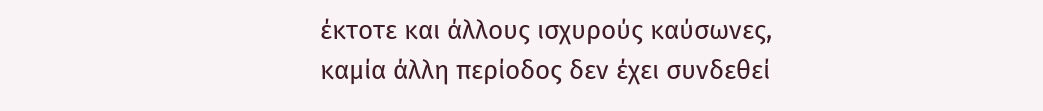έκτοτε και άλλους ισχυρούς καύσωνες, καμία άλλη περίοδος δεν έχει συνδεθεί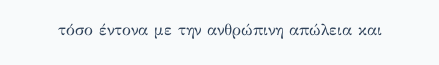τόσο έντονα με την ανθρώπινη απώλεια και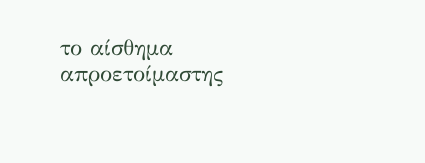το αίσθημα απροετοίμαστης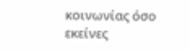κοινωνίας όσο εκείνες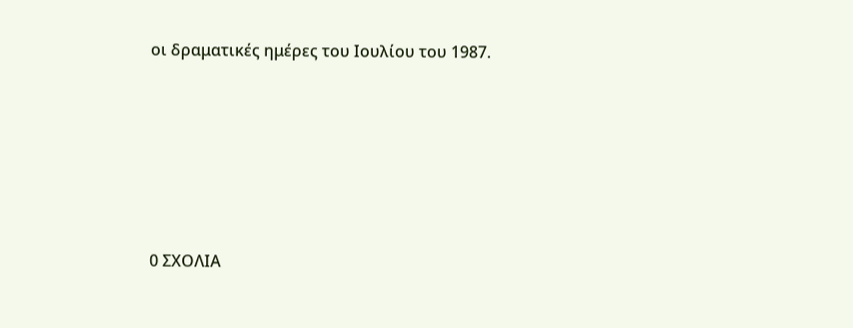οι δραματικές ημέρες του Ιουλίου του 1987.






0 ΣΧΟΛΙΑ